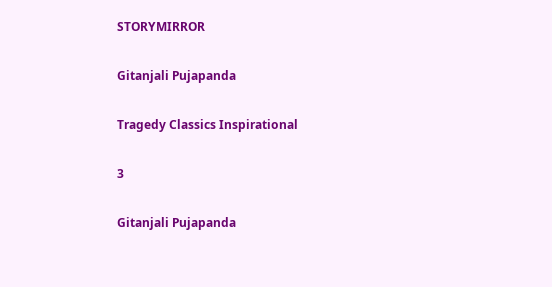STORYMIRROR

Gitanjali Pujapanda

Tragedy Classics Inspirational

3

Gitanjali Pujapanda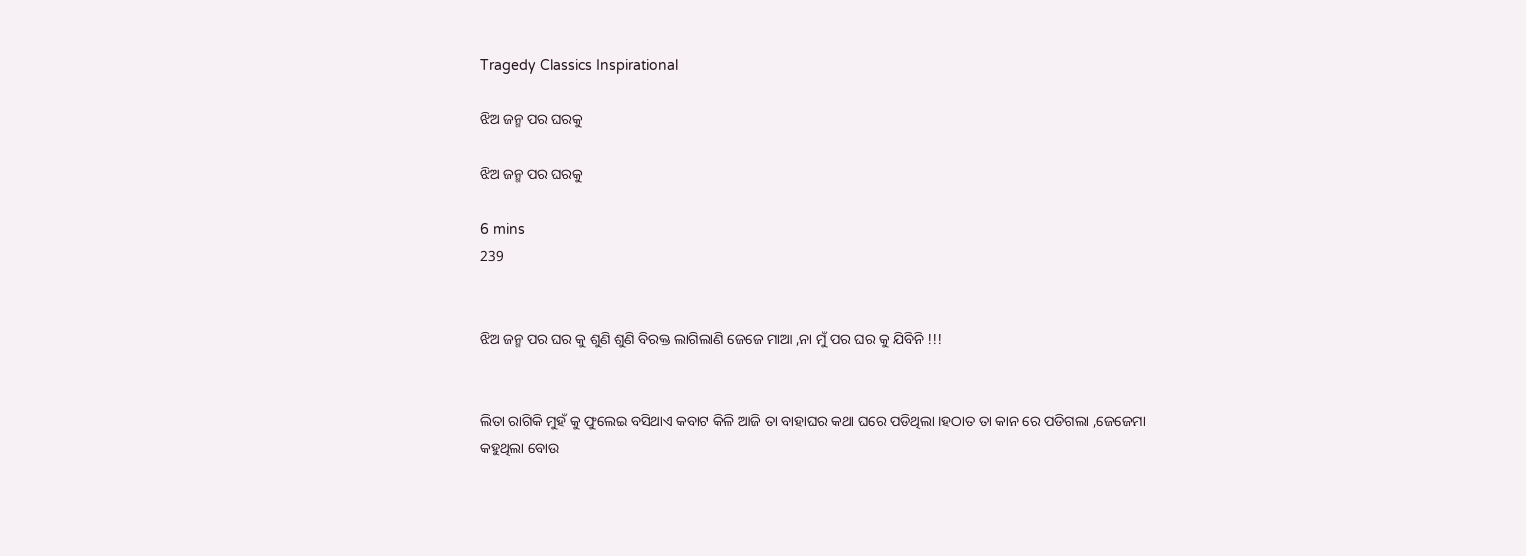Tragedy Classics Inspirational

ଝିଅ ଜନ୍ମ ପର ଘରକୁ

ଝିଅ ଜନ୍ମ ପର ଘରକୁ

6 mins
239


ଝିଅ ଜନ୍ମ ପର ଘର କୁ ଶୁଣି ଶୁଣି ବିରକ୍ତ ଲାଗିଲାଣି ଜେଜେ ମାଆ ,ନା ମୁଁ ପର ଘର କୁ ଯିବିନି !!!


ଲିତା ରାଗିକି ମୁହଁ କୁ ଫୁଲେଇ ବସିଥାଏ କବାଟ କିଳି ଆଜି ତା ବାହାଘର କଥା ଘରେ ପଡିଥିଲା ।ହଠାତ ତା କାନ ରେ ପଡିଗଲା ,ଜେଜେମା କହୁଥିଲା ବୋଉ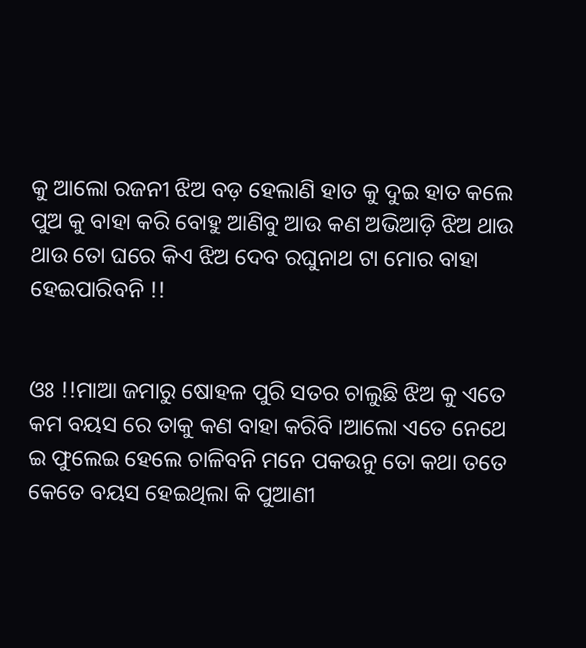କୁ ଆଲୋ ରଜନୀ ଝିଅ ବଡ଼ ହେଲାଣି ହାତ କୁ ଦୁଇ ହାତ କଲେ ପୁଅ କୁ ବାହା କରି ବୋହୁ ଆଣିବୁ ଆଉ କଣ ଅଭିଆଡ଼ି ଝିଅ ଥାଉ ଥାଉ ତୋ ଘରେ କିଏ ଝିଅ ଦେବ ରଘୁନାଥ ଟା ମୋର ବାହା ହେଇପାରିବନି !!


ଓଃ !!ମାଆ ଜମାରୁ ଷୋହଳ ପୁରି ସତର ଚାଲୁଛି ଝିଅ କୁ ଏତେ କମ ବୟସ ରେ ତାକୁ କଣ ବାହା କରିବି ।ଆଲୋ ଏତେ ନେଥେ ଇ ଫୁଲେଇ ହେଲେ ଚାଳିବନି ମନେ ପକଉନୁ ତୋ କଥା ତତେ କେତେ ବୟସ ହେଇଥିଲା କି ପୁଆଣୀ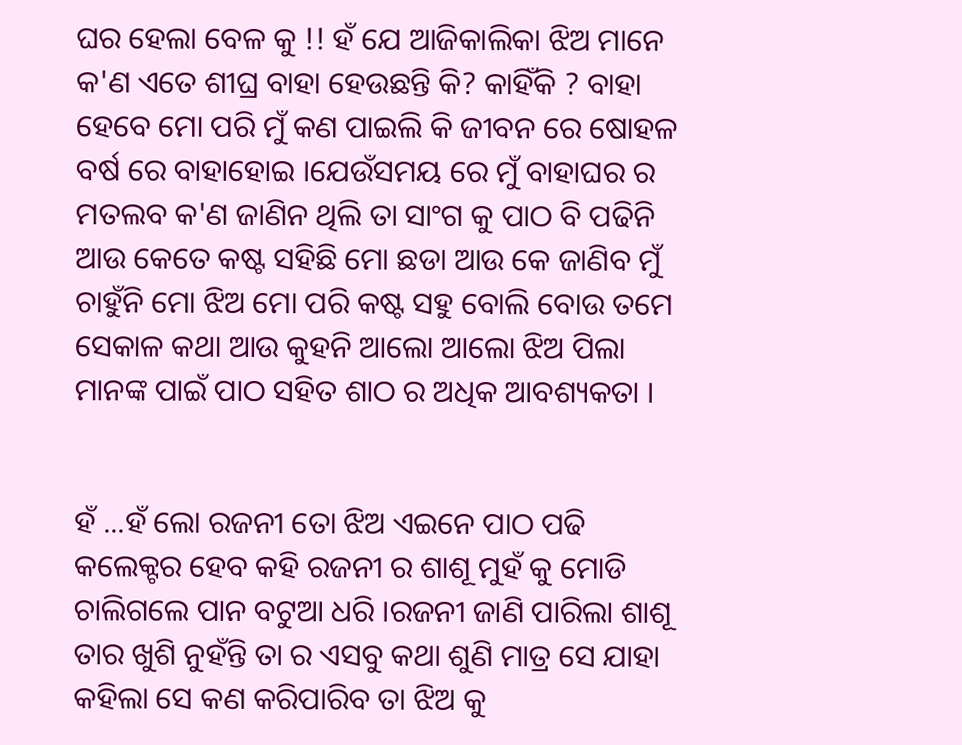ଘର ହେଲା ବେଳ କୁ !! ହଁ ଯେ ଆଜିକାଲିକା ଝିଅ ମାନେ କ'ଣ ଏତେ ଶୀଘ୍ର ବାହା ହେଉଛନ୍ତି କି? କାହିଁକି ? ବାହା ହେବେ ମୋ ପରି ମୁଁ କଣ ପାଇଲି କି ଜୀବନ ରେ ଷୋହଳ ବର୍ଷ ରେ ବାହାହୋଇ ।ଯେଉଁସମୟ ରେ ମୁଁ ବାହାଘର ର ମତଲବ କ'ଣ ଜାଣିନ ଥିଲି ତା ସାଂଗ କୁ ପାଠ ବି ପଢିନି ଆଉ କେତେ କଷ୍ଟ ସହିଛି ମୋ ଛଡା ଆଉ କେ ଜାଣିବ ମୁଁ ଚାହୁଁନି ମୋ ଝିଅ ମୋ ପରି କଷ୍ଟ ସହୁ ବୋଲି ବୋଉ ତମେ ସେକାଳ କଥା ଆଉ କୁହନି ଆଲୋ ଆଲୋ ଝିଅ ପିଲା ମାନଙ୍କ ପାଇଁ ପାଠ ସହିତ ଶାଠ ର ଅଧିକ ଆବଶ୍ୟକତା ।


ହଁ ...ହଁ ଲୋ ରଜନୀ ତୋ ଝିଅ ଏଇନେ ପାଠ ପଢି କଲେକ୍ଟର ହେବ କହି ରଜନୀ ର ଶାଶୂ ମୁହଁ କୁ ମୋଡି ଚାଲିଗଲେ ପାନ ବଟୁଆ ଧରି ।ରଜନୀ ଜାଣି ପାରିଲା ଶାଶୂ ତାର ଖୁଶି ନୁହଁନ୍ତି ତା ର ଏସବୁ କଥା ଶୁଣି ମାତ୍ର ସେ ଯାହା କହିଲା ସେ କଣ କରିପାରିବ ତା ଝିଅ କୁ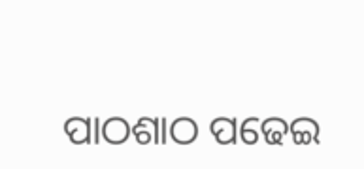ପାଠଶାଠ ପଢେଇ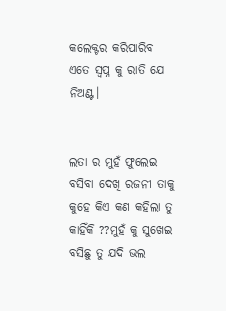କଲେକ୍ଟର କରିପାରିବ ଏତେ ସ୍ବପ୍ନ କୁ ରାତି ଯେ ନିଅଣ୍ଟ।


ଲତା ର ମୁହଁ ଫୁଲେଇ ବସିବା ଦେଖି ରଜନୀ ତାକୁ କୁହେ କିଏ କଣ କହିଲା ତୁ କାହିଁକି ??ମୁହଁ କୁ ସୁଖେଇ ବସିଛୁ ତୁ ଯଦି ଭଲ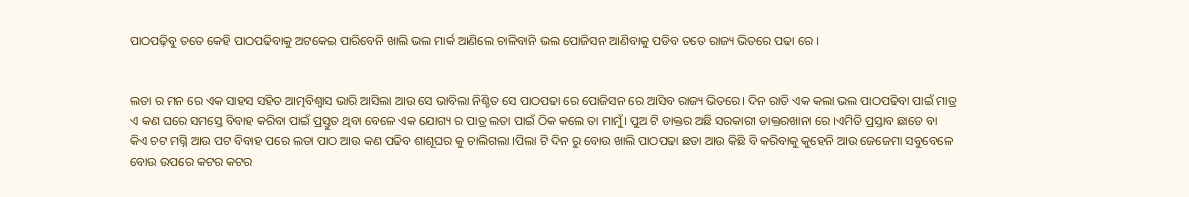ପାଠପଢ଼ିବୁ ତତେ କେହି ପାଠପଢିବାକୁ ଅଟକେଇ ପାରିବେନି ଖାଲି ଭଲ ମାର୍କ ଆଣିଲେ ଚାଳିବାନି ଭଲ ପୋଜିସନ ଆଣିବାକୁ ପଡିବ ତତେ ରାଜ୍ୟ ଭିତରେ ପଢା ରେ ।


ଲତା ର ମନ ରେ ଏକ ସାହସ ସହିତ ଆତ୍ମବିଶ୍ବାସ ଭାରି ଆସିଲା ଆଉ ସେ ଭାବିଲା ନିଶ୍ଚିତ ସେ ପାଠପଢା ରେ ପୋଜିସନ ରେ ଆସିବ ରାଜ୍ୟ ଭିତରେ। ଦିନ ରାତି ଏକ କଲା ଭଲ ପାଠପଢିବା ପାଇଁ ମାତ୍ର ଏ କଣ ଘରେ ସମସ୍ତେ ବିବାହ କରିବା ପାଇଁ ପ୍ରସ୍ତୁତ ଥିବା ବେଳେ ଏକ ଯୋଗ୍ୟ ର ପାତ୍ର ଲତା ପାଇଁ ଠିକ କଲେ ତା ମାମୁଁ। ପୁଅ ଟି ଡାକ୍ତର ଅଛି ସରକାରୀ ଡାକ୍ତରଖାନା ରେ ।ଏମିତି ପ୍ରସ୍ତାବ ଛାଡେ ବା କିଏ ଚଟ ମଗ୍ନି ଆଉ ପଟ ବିବାହ ପରେ ଲତା ପାଠ ଆଉ କଣ ପଢିବ ଶାଶୂଘର କୁ ଚାଲିଗଲା ।ପିଲା ଟି ଦିନ ରୁ ବୋଉ ଖାଲି ପାଠପଢା ଛଡା ଆଉ କିଛି ବି କରିବାକୁ କୁହେନି ଆଉ ଜେଜେମା ସବୁବେଳେ ବୋଉ ଉପରେ କଟର କଟର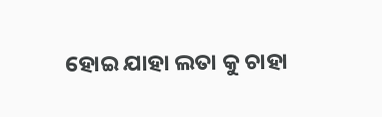ହୋଇ ଯାହା ଲତା କୁ ଚାହା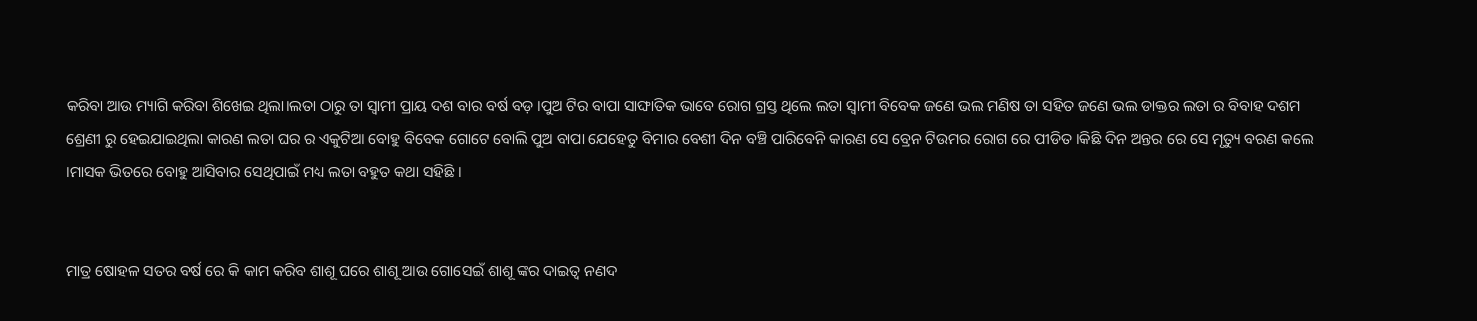କରିବା ଆଉ ମ୍ୟାଗି କରିବା ଶିଖେଇ ଥିଲା।ଲତା ଠାରୁ ତା ସ୍ବାମୀ ପ୍ରାୟ ଦଶ ବାର ବର୍ଷ ବଡ଼ ।ପୁଅ ଟିର ବାପା ସାଙ୍ଘାତିକ ଭାବେ ରୋଗ ଗ୍ରସ୍ତ ଥିଲେ ଲତା ସ୍ୱାମୀ ବିବେକ ଜଣେ ଭଲ ମଣିଷ ତା ସହିତ ଜଣେ ଭଲ ଡାକ୍ତର ଲତା ର ବିବାହ ଦଶମ ଶ୍ରେଣୀ ରୁ ହେଇଯାଇଥିଲା କାରଣ ଲତା ଘର ର ଏକୁଟିଆ ବୋହୁ ବିବେକ ଗୋଟେ ବୋଲି ପୁଅ ବାପା ଯେହେତୁ ବିମାର ବେଶୀ ଦିନ ବଞ୍ଚି ପାରିବେନି କାରଣ ସେ ବ୍ରେନ ଟିଉମର ରୋଗ ରେ ପୀଡିତ ।କିଛି ଦିନ ଅନ୍ତର ରେ ସେ ମୃତ୍ୟୁ ବରଣ କଲେ ।ମାସକ ଭିତରେ ବୋହୁ ଆସିବାର ସେଥିପାଇଁ ମଧ୍ୟ ଲତା ବହୁତ କଥା ସହିଛି ।


ମାତ୍ର ଷୋହଳ ସତର ବର୍ଷ ରେ କି କାମ କରିବ ଶାଶୂ ଘରେ ଶାଶୂ ଆଉ ଗୋସେଇଁ ଶାଶୂ ଙ୍କର ଦାଇତ୍ୱ ନଣଦ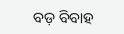ବଡ଼ ବିବାହ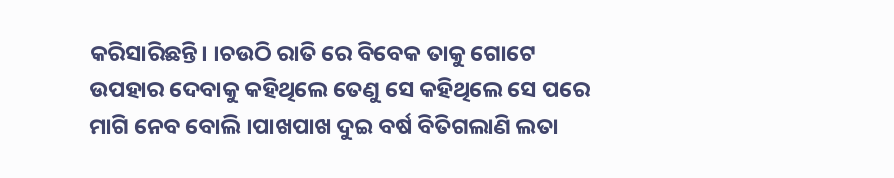କରିସାରିଛନ୍ତି। ।ଚଉଠି ରାତି ରେ ବିବେକ ତାକୁ ଗୋଟେ ଉପହାର ଦେବାକୁ କହିଥିଲେ ତେଣୁ ସେ କହିଥିଲେ ସେ ପରେ ମାଗି ନେବ ବୋଲି ।ପାଖପାଖ ଦୁଇ ବର୍ଷ ବିତିଗଲାଣି ଲତା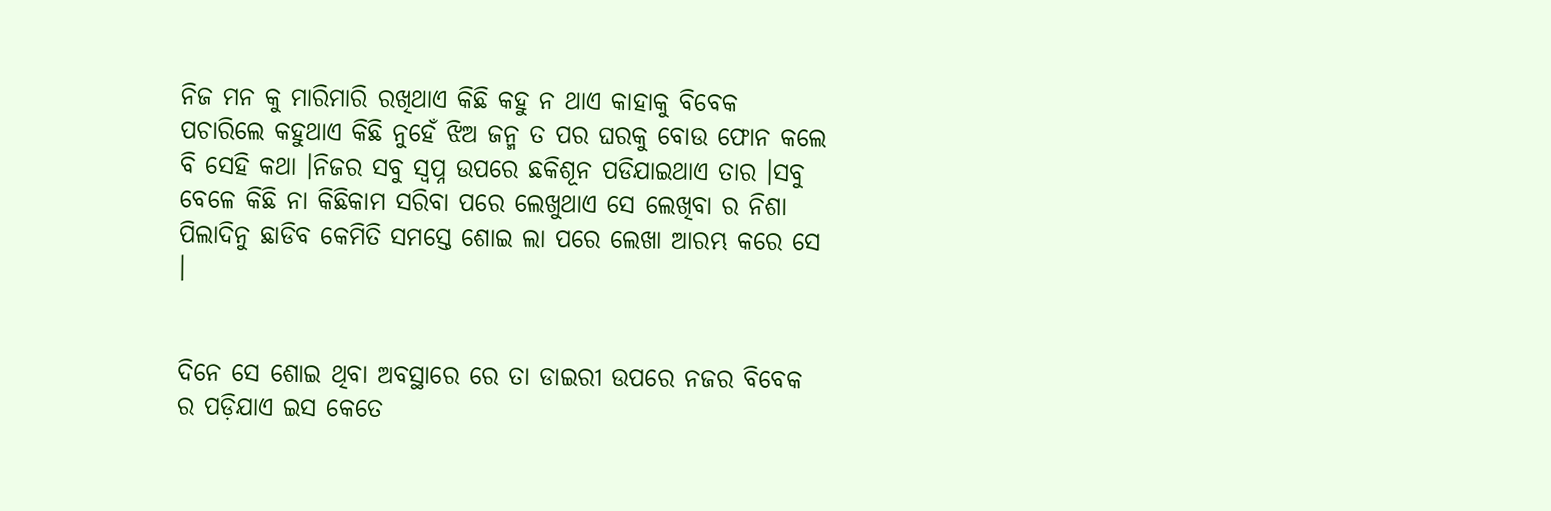ନିଜ ମନ କୁ ମାରିମାରି ରଖିଥାଏ କିଛି କହୁ ନ ଥାଏ କାହାକୁ ବିବେକ ପଚାରିଲେ କହୁଥାଏ କିଛି ନୁହେଁ ଝିଅ ଜନ୍ମ ତ ପର ଘରକୁ ବୋଉ ଫୋନ କଲେ ବି ସେହି କଥା ।ନିଜର ସବୁ ସ୍ବପ୍ନ ଉପରେ ଛକିଶୂନ ପଡିଯାଇଥାଏ ତାର ।ସବୁ ବେଳେ କିଛି ନା କିଛିକାମ ସରିବା ପରେ ଲେଖୁଥାଏ ସେ ଲେଖିବା ର ନିଶା ପିଲାଦିନୁ ଛାଡିବ କେମିତି ସମସ୍ତେ ଶୋଇ ଲା ପରେ ଲେଖା ଆରମ୍ଭ କରେ ସେ ।


ଦିନେ ସେ ଶୋଇ ଥିବା ଅବସ୍ଥାରେ ରେ ତା ଡାଇରୀ ଉପରେ ନଜର ବିବେକ ର ପଡ଼ିଯାଏ ଇସ କେତେ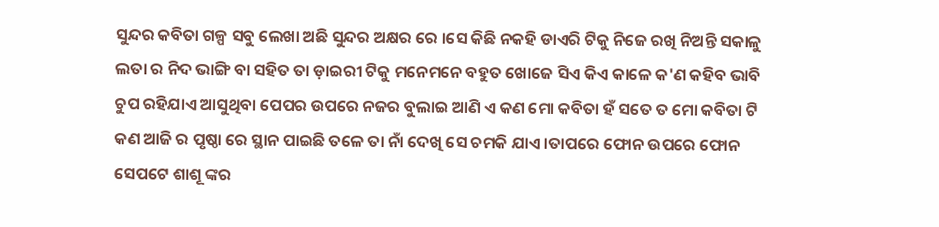ସୁନ୍ଦର କବିତା ଗଳ୍ପ ସବୁ ଲେଖା ଅଛି ସୁନ୍ଦର ଅକ୍ଷର ରେ ।ସେ କିଛି ନକହି ଡାଏରି ଟିକୁ ନିଜେ ରଖି ନିଅନ୍ତି ସକାଳୁ ଲତା ର ନିଦ ଭାଙ୍ଗି ବା ସହିତ ତା ଡ଼ାଇରୀ ଟିକୁ ମନେମନେ ବହୁତ ଖୋଜେ ସିଏ କିଏ କାଳେ କ'ଣ କହିବ ଭାବି ଚୁପ ରହିଯାଏ ଆସୁଥିବା ପେପର ଉପରେ ନଜର ବୁଲାଇ ଆଣି ଏ କଣ ମୋ କବିତା ହଁ ସତେ ତ ମୋ କବିତା ଟି କଣ ଆଜି ର ପୃଷ୍ଠା ରେ ସ୍ଥାନ ପାଇଛି ତଳେ ତା ନାଁ ଦେଖି ସେ ଚମକି ଯାଏ ।ତାପରେ ଫୋନ ଉପରେ ଫୋନ ସେପଟେ ଶାଶୂ ଙ୍କର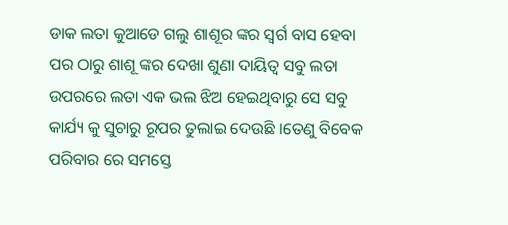ଡାକ ଲତା କୁଆଡେ ଗଲୁ ଶାଶୂର ଙ୍କର ସ୍ଵର୍ଗ ବାସ ହେବା ପର ଠାରୁ ଶାଶୂ ଙ୍କର ଦେଖା ଶୁଣା ଦାୟିତ୍ୱ ସବୁ ଲତା ଉପରରେ ଲତା ଏକ ଭଲ ଝିଅ ହେଇଥିବାରୁ ସେ ସବୁ କାର୍ଯ୍ୟ କୁ ସୁଚାରୁ ରୂପର ତୁଲାଇ ଦେଉଛି ।ତେଣୁ ବିବେକ ପରିବାର ରେ ସମସ୍ତେ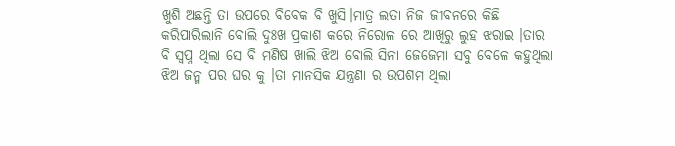ଖୁଶି ଅଛନ୍ତି ତା ଉପରେ ବିବେକ ବି ଖୁସି।ମାତ୍ର ଲତା ନିଜ ଜୀବନରେ କିଛି କରିପାରିଲାନି ବୋଲି ଦୁଃଖ ପ୍ରକାଶ କରେ ନିରୋଳ ରେ ଆଖିରୁ ଲୁହ ଝରାଇ ।ତାର ବି ସ୍ବପ୍ନ ଥିଲା ସେ ବି ମଣିଷ ଖାଲି ଝିଅ ବୋଲି ସିନା ଜେଜେମା ସବୁ ବେଳେ କହୁଥିଲା ଝିଅ ଜନ୍ମ ପର ଘର କୁ ।ତା ମାନସିକ ଯନ୍ତ୍ରଣା ର ଉପଶମ ଥିଲା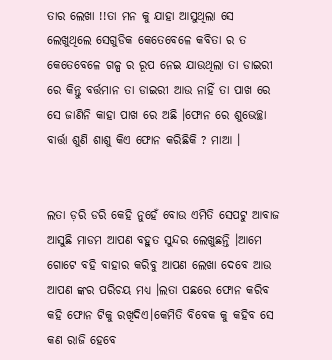ତାର ଲେଖା !!ତା ମନ କୁ ଯାହା ଆସୁଥିଲା ସେ ଲେଖୁଥିଲେ ସେଗୁଡିକ କେତେବେଳେ କବିତା ର ତ କେତେବେଳେ ଗଳ୍ପ ର ରୂପ ନେଇ ଯାଉଥିଲା ତା ଡାଇରୀ ରେ କିନ୍ତୁ ବର୍ତ୍ତମାନ ତା ଡାଇରୀ ଆଉ ନାହିଁ ତା ପାଖ ରେ ସେ ଜାଣିନି କାହା ପାଖ ରେ ଅଛି ।ଫୋନ ରେ ଶୁଭେଚ୍ଛା ବାର୍ତ୍ତା ଶୁଣି ଶାଶୁ କିଏ ଫୋନ କରିଛିକି ? ମାଆ ।


ଲତା ଡ଼ରି ଡରି କେହି ନୁହେଁ ବୋଉ ଏମିତି ସେପଟୁ ଆବାଜ ଆସୁଛି ମାଡମ ଆପଣ ବହୁତ ସୁନ୍ଦର ଲେଖୁଛନ୍ତି ।ଆମେ ଗୋଟେ ବହି ବାହାର କରିବୁ ଆପଣ ଲେଖା ଦେବେ ଆଉ ଆପଣ ଙ୍କର ପରିଚୟ ମଧ୍ୟ ।ଲତା ପଛରେ ଫୋନ କରିବ କହି ଫୋନ ଟିକୁ ରଖିଦିଏ।କେମିତି ବିବେକ କୁ କହିବ ସେ କଣ ରାଜି ହେବେ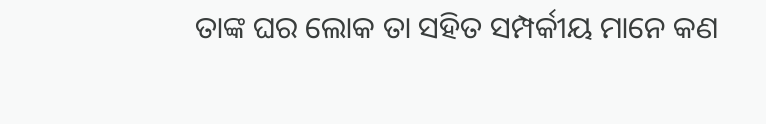ତାଙ୍କ ଘର ଲୋକ ତା ସହିତ ସମ୍ପର୍କୀୟ ମାନେ କଣ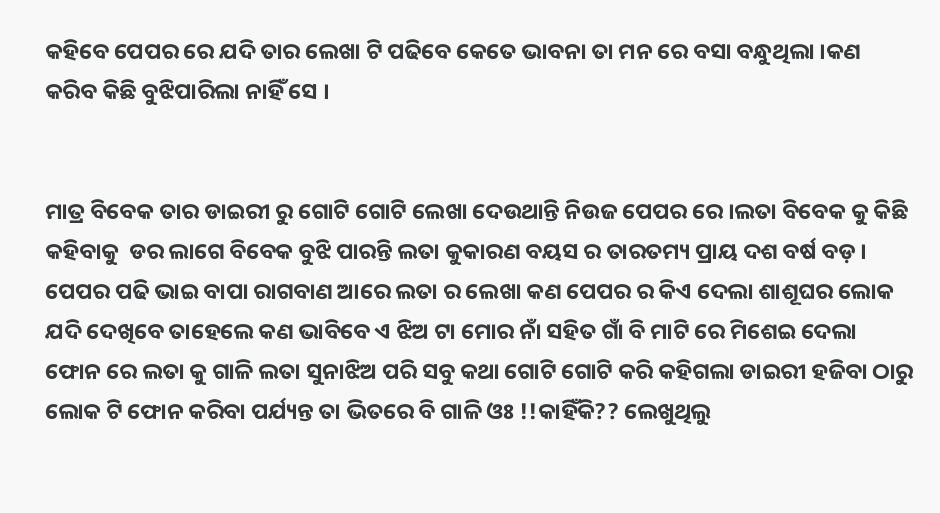କହିବେ ପେପର ରେ ଯଦି ତାର ଲେଖା ଟି ପଢିବେ କେତେ ଭାବନା ତା ମନ ରେ ବସା ବନ୍ଧୁଥିଲା ।କଣ କରିବ କିଛି ବୁଝିପାରିଲା ନାହିଁ ସେ ।


ମାତ୍ର ବିବେକ ତାର ଡାଇରୀ ରୁ ଗୋଟି ଗୋଟି ଲେଖା ଦେଉଥାନ୍ତି ନିଉଜ ପେପର ରେ ।ଲତା ବିବେକ କୁ କିଛି କହିବାକୁ  ଡର ଲାଗେ ବିବେକ ବୁଝି ପାରନ୍ତି ଲତା କୁକାରଣ ବୟସ ର ତାରତମ୍ୟ ପ୍ରାୟ ଦଶ ବର୍ଷ ବଡ଼ । ପେପର ପଢି ଭାଇ ବାପା ରାଗବାଣ ଆରେ ଲତା ର ଲେଖା କଣ ପେପର ର କିଏ ଦେଲା ଶାଶୂଘର ଲୋକ ଯଦି ଦେଖିବେ ତାହେଲେ କଣ ଭାବିବେ ଏ ଝିଅ ଟା ମୋର ନାଁ ସହିତ ଗାଁ ବି ମାଟି ରେ ମିଶେଇ ଦେଲା ଫୋନ ରେ ଲତା କୁ ଗାଳି ଲତା ସୁନାଝିଅ ପରି ସବୁ କଥା ଗୋଟି ଗୋଟି କରି କହିଗଲା ଡାଇରୀ ହଜିବା ଠାରୁ ଲୋକ ଟି ଫୋନ କରିବା ପର୍ଯ୍ୟନ୍ତ ତା ଭିତରେ ବି ଗାଳି ଓଃ !!କାହିଁକି?? ଲେଖୁଥିଲୁ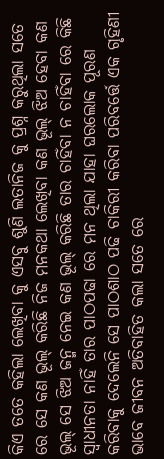କିଏ ତତେ କହିଲା ଲେଖିବା କୁ ଏସବୁ ଶୁଣି ଲତାନିଜ କୁ ପ୍ରଶ୍ନ କରୁଥିଲା ସତେ ରେ ସେ କଣ ଭୂଲ୍ କରିଛି ନିଜ ମନକଥା ଲେଖିବା କଣ ଭୂଲ୍ ଝିଅ ହେବା କଣ ଭୂଲ୍ ସେ ଝିଅ ଜନ୍ମ ନେଇ କଣ ଭୂଲ୍ କରିଛି ତାର ଚାହିଁବା ନ ଚାହିଁବା ରେ କିଛି ସ୍ୱାଧୀନତା ନାହିଁ ତାର ପାଠପଢା ରେ ମନ ଥିଲା ଯାହା ଘରଲୋକ ପୂରଣ କରିବାକୁ ଦେଲେନି ସେ ପାଠଶାଠ ପଢି ଚାକିରୀ କରିବା ପରିବର୍ତ୍ତେ ଏକ ଗୃହିଣୀ ଭାବେ ଜୀବନ ଅତିବାହିତ କଲା ସତେ ରେ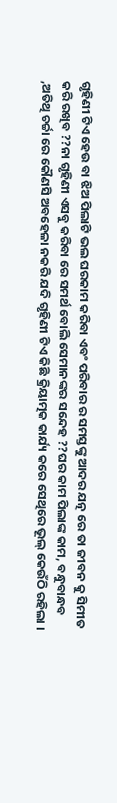ଗୃହିଣୀ ଟିଏ ହେଉ ବା ଝିଅ ପିଲାଟି ଭଲ ଘରକାମ କରିବା ଏବଂ ପରିବାର ର ସମସ୍ତଙ୍କୁ ଆଦର ଯତ୍ନ ରେ ତା ଜୀବନ କୁ ସିମୀତ କରି ରଖିବ ??ନା ଗୃହିଣୀ ଏସବୁ କରିବା ରେ ସମର୍ଥ ବୋଲି ସେମାନଙ୍କର ସନ୍ଦେହ ??ଘର କାମ ପିଲାଙ୍କ କାମ, ବନ୍ଧୁବାନ୍ଧବ ,ଅତିଥି ଚର୍ଚ୍ଚା ରେ କୌଣସି ଅବହେଳା ନକରି ଯଦି ଗୃହିଣୀ ଟିଏ କିଛି କ୍ରିୟାତ୍ମକ କାର୍ଯ୍ୟ କରେ ସେଥିରେ ଭୂଲ୍ କେଉଁଠି ରହିଲା ।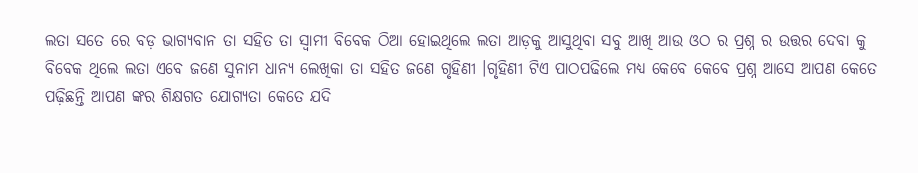ଲତା ସତେ ରେ ବଡ଼ ଭାଗ୍ୟବାନ ତା ସହିତ ତା ସ୍ବାମୀ ବିବେକ ଠିଆ ହୋଇଥିଲେ ଲତା ଆଡ଼କୁ ଆସୁଥିବା ସବୁ ଆଖି ଆଉ ଓଠ ର ପ୍ରଶ୍ନ ର ଉତ୍ତର ଦେବା କୁ ବିବେକ ଥିଲେ ଲତା ଏବେ ଜଣେ ସୁନାମ ଧାନ୍ୟ ଲେଖିକା ତା ସହିତ ଜଣେ ଗୃହିଣୀ ।ଗୃହିଣୀ ଟିଏ ପାଠପଢିଲେ ମଧ୍ୟ କେବେ କେବେ ପ୍ରଶ୍ନ ଆସେ ଆପଣ କେତେ ପଢ଼ିଛନ୍ତି ଆପଣ ଙ୍କର ଶିକ୍ଷଗତ ଯୋଗ୍ୟତା କେତେ ଯଦି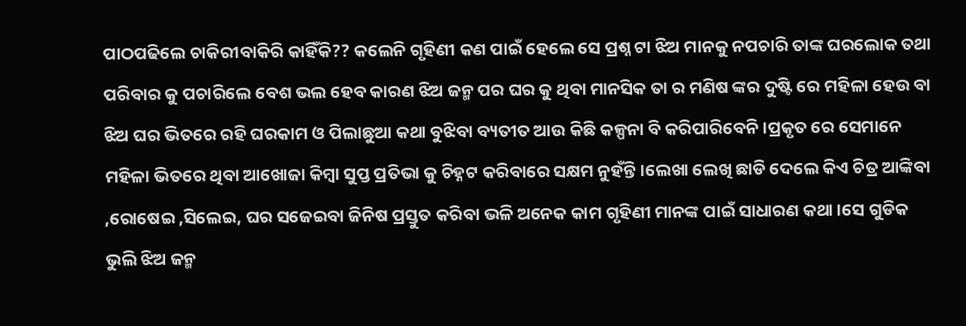ପାଠପଢିଲେ ଚାକିରୀବାକିରି କାହିଁକି?? କଲେନି ଗୃହିଣୀ କଣ ପାଇଁ ହେଲେ ସେ ପ୍ରଶ୍ନ ଟା ଝିଅ ମାନକୁ ନପଚାରି ତାଙ୍କ ଘରଲୋକ ତଥା ପରିବାର କୁ ପଚାରିଲେ ବେଶ ଭଲ ହେବ କାରଣ ଝିଅ ଜନ୍ମ ପର ଘର କୁ ଥିବା ମାନସିକ ତା ର ମଣିଷ ଙ୍କର ଦୁଷ୍ଟି ରେ ମହିଳା ହେଉ ବା ଝିଅ ଘର ଭିତରେ ରହି ଘରକାମ ଓ ପିଲାଛୁଆ କଥା ବୁଝିବା ବ୍ୟତୀତ ଆଉ କିଛି କଳ୍ପନା ବି କରିପାରିବେନି ।ପ୍ରକୃତ ରେ ସେମାନେ ମହିଳା ଭିତରେ ଥିବା ଆଖୋଜା କିମ୍ବା ସୁପ୍ତ ପ୍ରତିଭା କୁ ଚିହ୍ନଟ କରିବାରେ ସକ୍ଷମ ନୁହଁନ୍ତି।ଲେଖା ଲେଖି ଛାଡି ଦେଲେ କିଏ ଚିତ୍ର ଆଙ୍କିବା ,ରୋଷେଇ ,ସିଲେଇ, ଘର ସଜେଇବା ଜିନିଷ ପ୍ରସ୍ତୁତ କରିବା ଭଳି ଅନେକ କାମ ଗୃହିଣୀ ମାନଙ୍କ ପାଇଁ ସାଧାରଣ କଥା ।ସେ ଗୁଡିକ ଭୁଲି ଝିଅ ଜନ୍ମ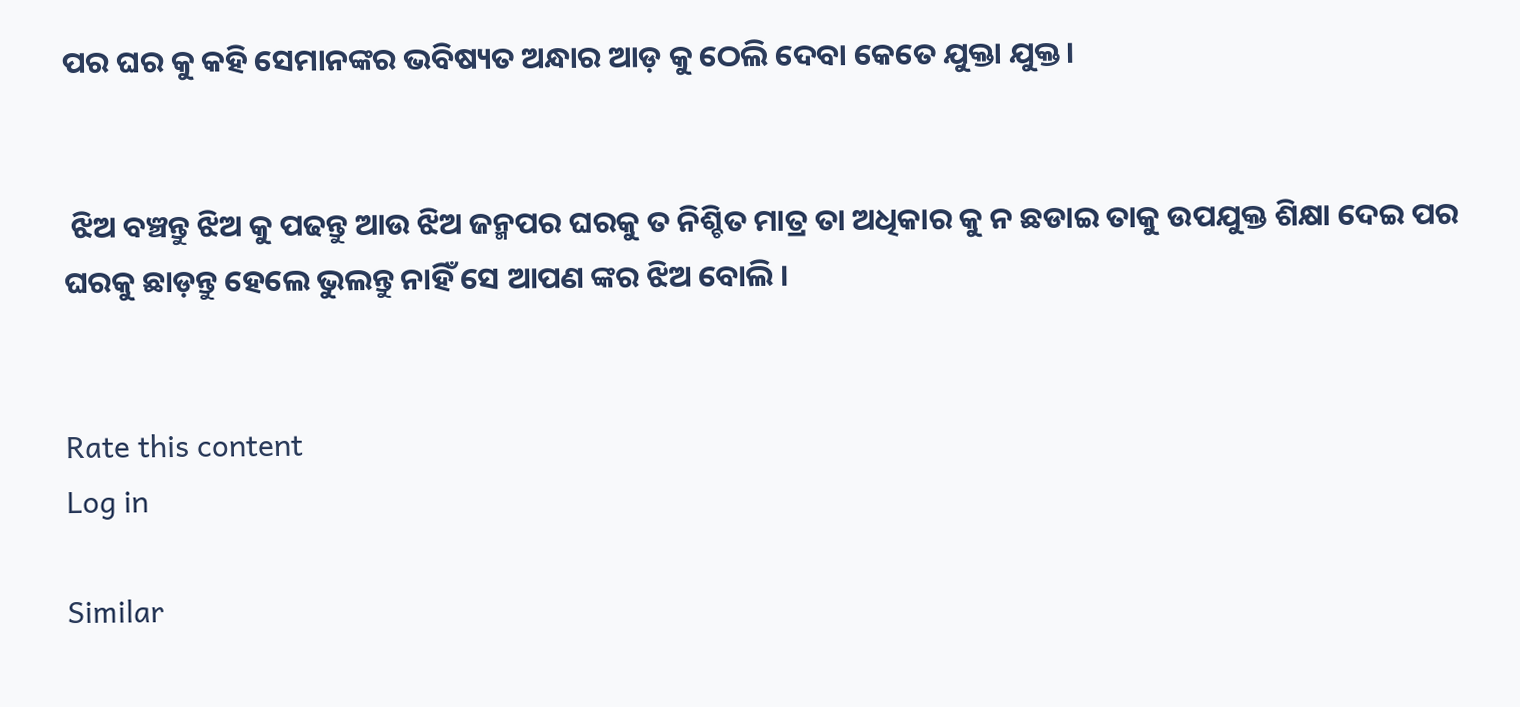ପର ଘର କୁ କହି ସେମାନଙ୍କର ଭବିଷ୍ୟତ ଅନ୍ଧାର ଆଡ଼ କୁ ଠେଲି ଦେବା କେତେ ଯୁକ୍ତା ଯୁକ୍ତ।


 ଝିଅ ବଞ୍ଚନ୍ତୁ ଝିଅ କୁ ପଢନ୍ତୁ ଆଉ ଝିଅ ଜନ୍ମପର ଘରକୁ ତ ନିଶ୍ଚିତ ମାତ୍ର ତା ଅଧିକାର କୁ ନ ଛଡାଇ ତାକୁ ଉପଯୁକ୍ତ ଶିକ୍ଷା ଦେଇ ପର ଘରକୁ ଛାଡ଼ନ୍ତୁ ହେଲେ ଭୁଲନ୍ତୁ ନାହିଁ ସେ ଆପଣ ଙ୍କର ଝିଅ ବୋଲି ।


Rate this content
Log in

Similar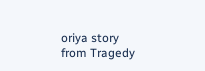oriya story from Tragedy